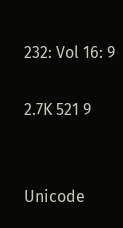232: Vol 16: 9

2.7K 521 9


Unicode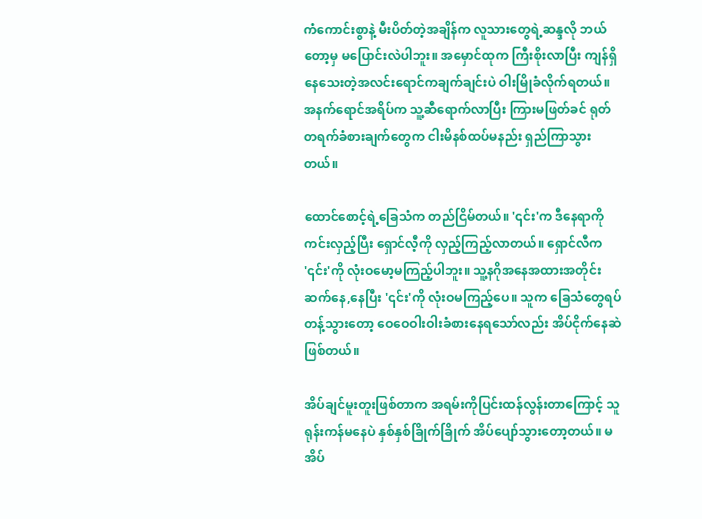ကံကောင်းစွာနဲ့ မီးပိတ်တဲ့အချိန်က လူသားတွေရဲ့ဆန္ဒလို ဘယ်တော့မှ မပြောင်းလဲပါဘူး။ အမှောင်ထုက ကြီးစိုးလာပြီး ကျန်ရှိနေသေးတဲ့အလင်းရောင်ကချက်ချင်းပဲ ဝါးမြိုခံလိုက်ရတယ်။ အနက်ရောင်အရိပ်က သူ့ဆီရောက်လာပြီး ကြားမဖြတ်ခင် ရုတ်တရက်ခံစားချက်တွေက ငါးမိနစ်ထပ်မနည်း ရှည်ကြာသွားတယ်။

ထောင်စောင့်ရဲ့ခြေသံက တည်ငြိမ်တယ်။ '၎င်း'က ဒီနေရာကို ကင်းလှည့်ပြီး ရှောင်လီ့ကို လှည့်ကြည့်လာတယ်။ ရှောင်လီက '၎င်း'ကို လုံးဝမော့မကြည့်ပါဘူး။ သူ့နဂိုအနေအထားအတိုင်းဆက်နေ,နေပြီး '၎င်း'ကို လုံးဝမကြည့်ပေ။ သူက ခြေသံတွေရပ်တန့်သွားတော့ ဝေဝေဝါးဝါးခံစားနေရသော်လည်း အိပ်ငိုက်နေဆဲ ဖြစ်တယ်။

အိပ်ချင်မူးတူးဖြစ်တာက အရမ်းကိုပြင်းထန်လွန်းတာကြောင့် သူရုန်းကန်မနေပဲ နှစ်နှစ်ခြိုက်ခြိုက် အိပ်ပျော်သွားတော့တယ်။ မအိပ်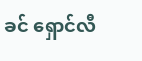ခင် ရှောင်လီ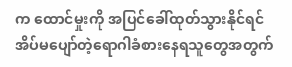က ထောင်မှုးကို အပြင်ခေါ်ထုတ်သွားနိုင်ရင် အိပ်မပျော်တဲ့ရောဂါခံစားနေရသူတွေအတွက်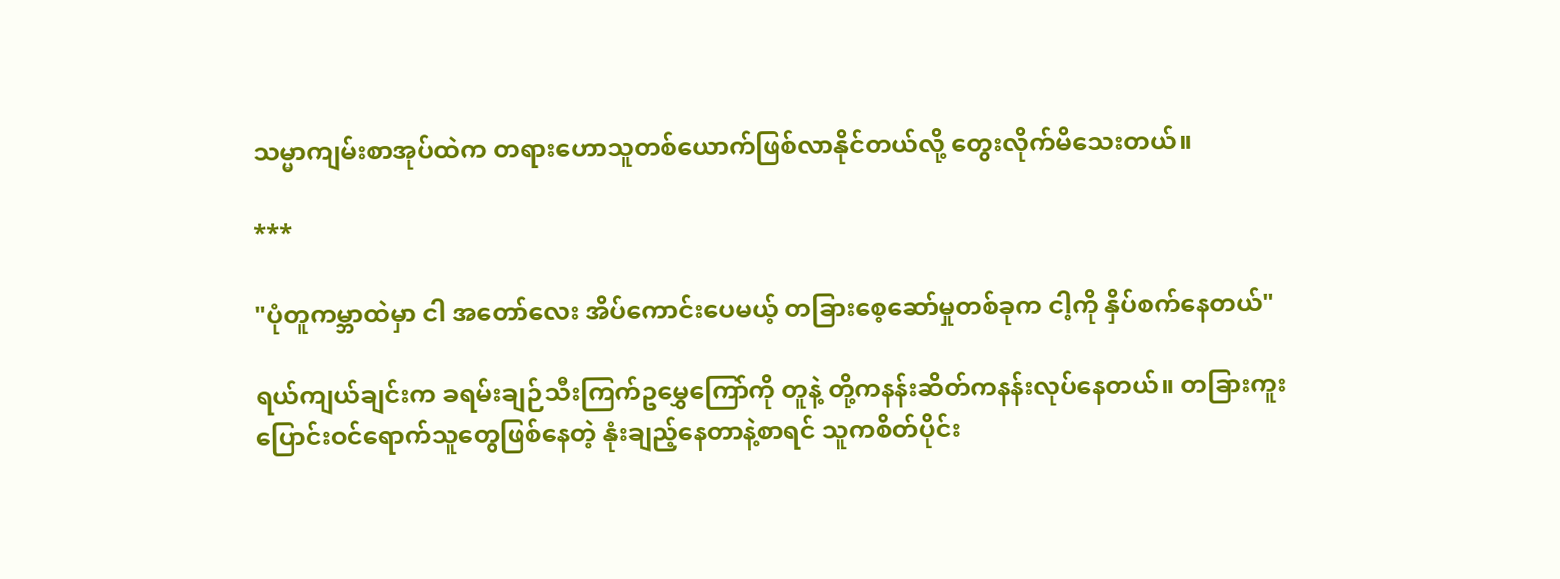သမ္မာကျမ်းစာအုပ်ထဲက တရားဟောသူတစ်ယောက်ဖြစ်လာနိုင်တယ်လို့ တွေးလိုက်မိသေးတယ်။

***

"ပုံတူကမ္ဘာထဲမှာ ငါ အတော်လေး အိပ်ကောင်းပေမယ့် တခြားစေ့ဆော်မှုတစ်ခုက ငါ့ကို နှိပ်စက်နေတယ်"

ရယ်ကျယ်ချင်းက ခရမ်းချဉ်သီးကြက်ဥမွှေကြော်ကို တူနဲ့ တို့ကနန်းဆိတ်ကနန်းလုပ်နေတယ်။ တခြားကူးပြောင်းဝင်ရောက်သူတွေဖြစ်နေတဲ့ နုံးချည့်နေတာနဲ့စာရင် သူကစိတ်ပိုင်း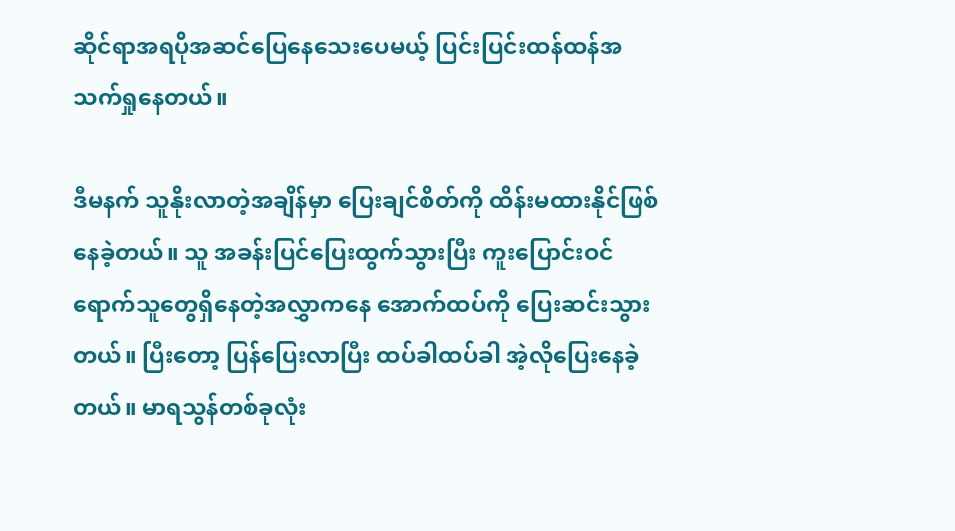ဆိုင်ရာအရပိုအဆင်ပြေနေသေးပေမယ့် ပြင်းပြင်းထန်ထန်အသက်ရှုနေတယ်။

ဒီမနက် သူနိုးလာတဲ့အချိန်မှာ ပြေးချင်စိတ်ကို ထိန်းမထားနိုင်ဖြစ်နေခဲ့တယ်။ သူ အခန်းပြင်ပြေးထွက်သွားပြီး ကူးပြောင်းဝင်ရောက်သူတွေရှိနေတဲ့အလွှာကနေ အောက်ထပ်ကို ပြေးဆင်းသွားတယ်။ ပြီးတော့ ပြန်ပြေးလာပြီး ထပ်ခါထပ်ခါ အဲ့လိုပြေးနေခဲ့တယ်။ မာရသွန်တစ်ခုလုံး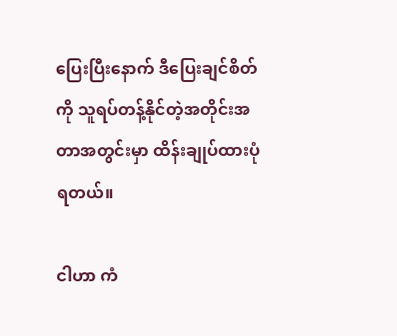ပြေးပြီးနောက် ဒီပြေးချင်စိတ်ကို သူရပ်တန့်နိုင်တဲ့အတိုင်းအတာအတွင်းမှာ ထိန်းချုပ်ထားပုံရတယ်။

ငါဟာ ကံ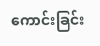ကောင်းခြင်း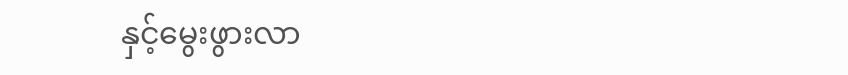နှင့်မွေးဖွားလာ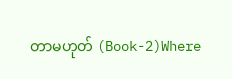တာမဟုတ် (Book-2)Where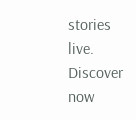stories live. Discover now